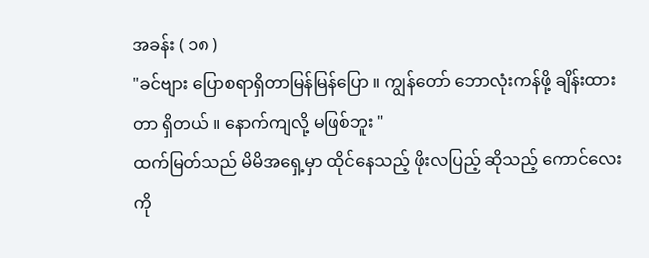အခန်း ( ၁၈ )
"ခင်ဗျား ပြောစရာရှိတာမြန်မြန်ပြော ။ ကျွန်တော် ဘောလုံးကန်ဖို့ ချိန်းထားတာ ရှိတယ် ။ နောက်ကျလို့ မဖြစ်ဘူး "
ထက်မြတ်သည် မိမိအရှေ့မှာ ထိုင်နေသည့် ဖိုးလပြည့် ဆိုသည့် ကောင်လေးကို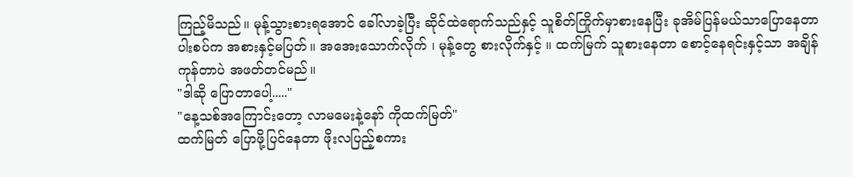ကြည့်မိသည်။ မုန့်သွားစားရအောင် ခေါ်လာခဲ့ပြီး ဆိုင်ထဲရောက်သည်နှင့် သူစိတ်ကြိုက်မှာစားနေပြီး ခုအိမ်ပြန်မယ်သာပြောနေတာ ပါးစပ်က အစားနှင့်မပြတ်။ အအေးသောက်လိုက် ၊ မုန့်တွေ စားလိုက်နှင့် ။ ထက်မြက် သူစားနေတာ စောင့်နေရင်းနှင့်သာ အချိန်ကုန်တာပဲ အဖတ်တင်မည်။
"ဒါဆို ပြောတာပေါ့....."
"နေ့သစ်အကြောင်းတော့ လာမမေးနဲ့နော် ကိုထက်မြတ်"
ထက်မြတ် ပြောဖို့ပြင်နေတာ ဖိုးလပြည့်စကား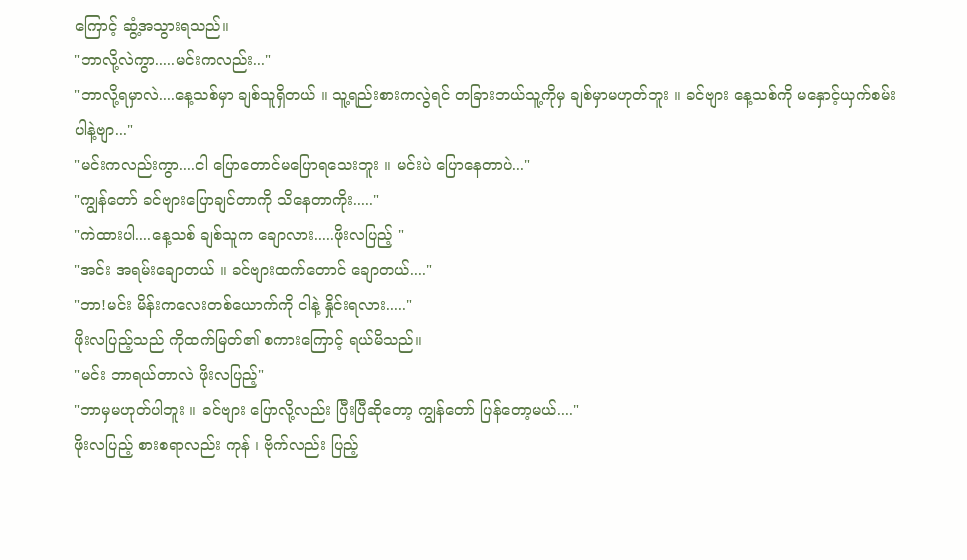ကြောင့် ဆွံ့အသွားရသည်။
"ဘာလို့လဲကွာ.....မင်းကလည်း..."
"ဘာလို့ရမှာလဲ....နေ့သစ်မှာ ချစ်သူရှိတယ် ။ သူ့ရည်းစားကလွဲရင် တခြားဘယ်သူ့ကိုမှ ချစ်မှာမဟုတ်ဘူး ။ ခင်ဗျား နေ့သစ်ကို မနှောင့်ယှက်စမ်းပါနဲ့ဗျာ..."
"မင်းကလည်းကွာ....ငါ ပြောတောင်မပြောရသေးဘူး ။ မင်းပဲ ပြောနေတာပဲ..."
"ကျွန်တော် ခင်ဗျားပြောချင်တာကို သိနေတာကိုး....."
"ကဲထားပါ....နေ့သစ် ချစ်သူက ချောလား.....ဖိုးလပြည့် "
"အင်း အရမ်းချောတယ် ။ ခင်ဗျားထက်တောင် ချောတယ်...."
"ဘာ!မင်း မိန်းကလေးတစ်ယောက်ကို ငါနဲ့ နှိုင်းရလား....."
ဖိုးလပြည့်သည် ကိုထက်မြတ်၏ စကားကြောင့် ရယ်မိသည်။
"မင်း ဘာရယ်တာလဲ ဖိုးလပြည့်"
"ဘာမှမဟုတ်ပါဘူး ။ ခင်ဗျား ပြောလို့လည်း ပြီးပြီဆိုတော့ ကျွန်တော် ပြန်တော့မယ်...."
ဖိုးလပြည့် စားစရာလည်း ကုန် ၊ ဗိုက်လည်း ပြည့်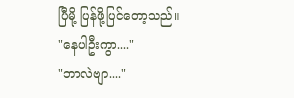ပြီမို့ ပြန်ဖို့ပြင်တော့သည်။
"နေပါဦးကွာ...."
"ဘာလဲဗျာ...."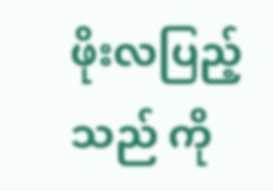ဖိုးလပြည့်သည် ကို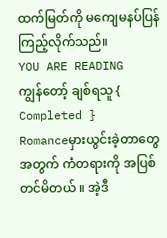ထက်မြတ်ကို မကျေမနပ်ပြန်ကြည့်လိုက်သည်။
YOU ARE READING
ကျွန်တော့် ချစ်ရသူ { Completed }
Romanceမှားယွင်းခဲ့တာတွေ အတွက် ကံတရားကို အပြစ်တင်မိတယ် ။ အဲ့ဒီ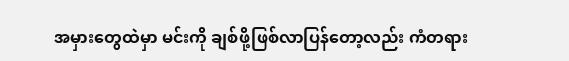အမှားတွေထဲမှာ မင်းကို ချစ်ဖို့ဖြစ်လာပြန်တော့လည်း ကံတရား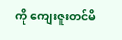ကို ကျေးဇူးတင်မိ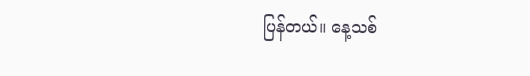ပြန်တယ်။ နေ့သစ်